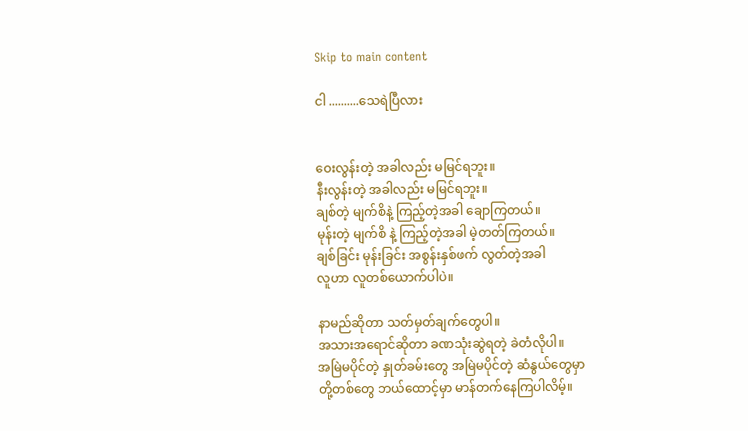Skip to main content

ငါ ..........သေရဲပြီလား


ဝေးလွန်းတဲ့ အခါလည်း မမြင်ရဘူး။
နီးလွန်းတဲ့ အခါလည်း မမြင်ရဘူး။
ချစ်တဲ့ မျက်စိနဲ့ ကြည့်တဲ့အခါ ချောကြတယ်။
မုန်းတဲ့ မျက်စိ နဲ့ ကြည့်တဲ့အခါ မဲ့တတ်ကြတယ်။
ချစ်ခြင်း မုန်းခြင်း အစွန်းနှစ်ဖက် လွတ်တဲ့အခါ
လူဟာ လူတစ်ယောက်ပါပဲ။

နာမည်ဆိုတာ သတ်မှတ်ချက်တွေပါ။
အသားအရောင်ဆိုတာ ခဏသုံးဆွဲရတဲ့ ခဲတံလိုပါ။
အမြဲမပိုင်တဲ့ နှုတ်ခမ်းတွေ အမြဲမပိုင်တဲ့ ဆံနွယ်တွေမှာ
တို့တစ်တွေ ဘယ်ထောင့်မှာ မာန်တက်နေကြပါလိမ့်။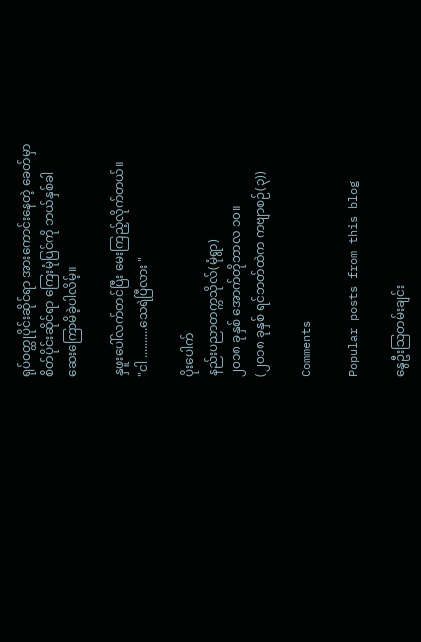ရုပ်ဝတ္ထုပိုင်းဆိုင်ရာ အားကောင်းနေတဲ့ ခေတ်မှာ
စိတ်ပိုင်းဆိုင်ရာ ကြေးမုံပြင်ကို ဘယ်နှစ်ခါ
ဆေးကြောမိခဲ့ပါလိမ့်။

နှဖူးပေါ်လက်တင်ပြီး မေးကြည့်လိုက်တယ်။
"ငါ ..........သေရဲပြီလား "

ပိုးပေါက်
နည်းပညာတက္ကသိုလ်(မုံရွာ)
၂၀၁၈ ခုနှစ် အောက်တိုဘာလ ၁၀။
(၂၀၁၈ ခုနှစ် ရင်ဘတ်ထဲက ကဗျာစဉ်(၃))

Comments

Popular posts from this blog

နွေဦးသြတမ်းချင်း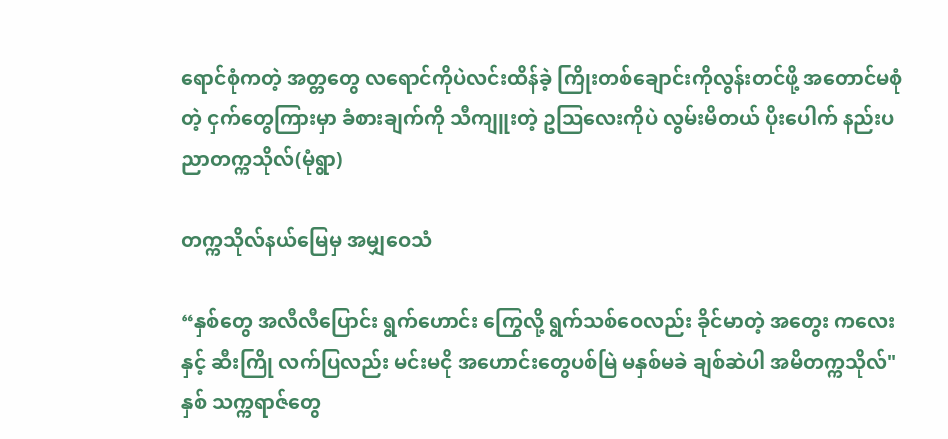ရောင်စုံကတဲ့ အတ္တတွေ လရောင်ကိုပဲလင်းထိန်ခဲ့ ကြိုးတစ်ချောင်းကိုလွန်းတင်ဖို့ အတောင်မစုံတဲ့ ငှက်တွေကြားမှာ ခံစားချက်ကို သီကျူးတဲ့ ဥသြလေးကိုပဲ လွမ်းမိတယ် ပိုးပေါက် နည်းပညာတက္ကသိုလ်(မုံရွာ)

တက္ကသိုလ်နယ်မြေမှ အမျှဝေသံ

“နှစ်တွေ အလီလီပြောင်း ရွက်ဟောင်း ကြွေလို့ ရွက်သစ်ဝေလည်း ခိုင်မာတဲ့ အတွေး ကလေးနှင့် ဆီးကြို လက်ပြလည်း မင်းမငို အဟောင်းတွေပစ်မြဲ မနှစ်မခဲ ချစ်ဆဲပါ အမိတက္ကသိုလ်" နှစ် သက္ကရာဇ်တွေ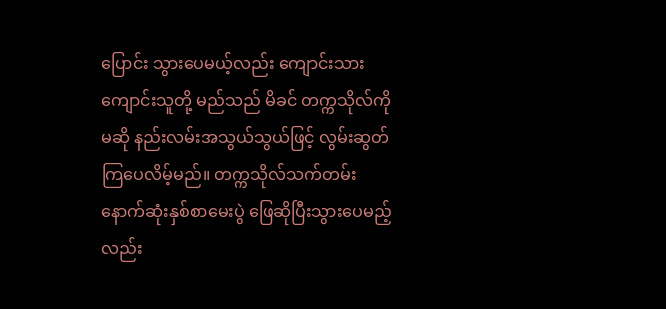ပြောင်း သွားပေမယ့်လည်း ကျောင်းသား ကျောင်းသူတို့ မည်သည် မိခင် တက္ကသိုလ်ကို မဆို နည်းလမ်းအသွယ်သွယ်ဖြင့် လွမ်းဆွတ်ကြပေလိမ့်မည်။ တက္ကသိုလ်သက်တမ်း နောက်ဆုံးနှစ်စာမေးပွဲ ဖြေဆိုပြီးသွားပေမည့်လည်း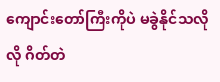ကျောင်းတော်ကြီးကိုပဲ မခွဲနိုင်သလိုလို ဂိတ်တဲ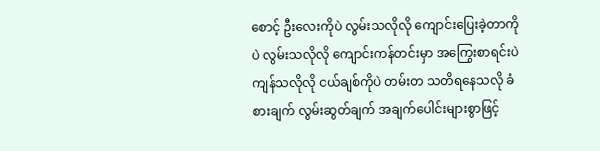စောင့် ဦးလေးကိုပဲ လွမ်းသလိုလို ကျောင်းပြေးခဲ့တာကိုပဲ လွမ်းသလိုလို ကျောင်းကန်တင်းမှာ အကြွေးစာရင်းပဲ ကျန်သလိုလို ငယ်ချစ်ကိုပဲ တမ်းတ သတိရနေသလို ခံစားချက် လွမ်းဆွတ်ချက် အချက်ပေါင်းများစွာဖြင့်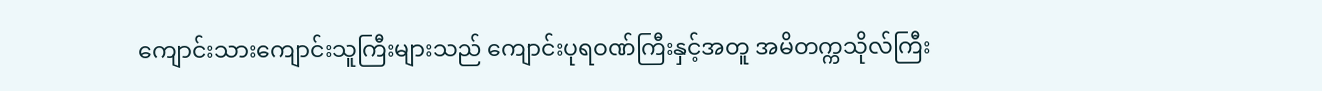ကျောင်းသားကျောင်းသူကြီးများသည် ကျောင်းပုရဝဏ်ကြီးနှင့်အတူ အမိတက္ကသိုလ်ကြီး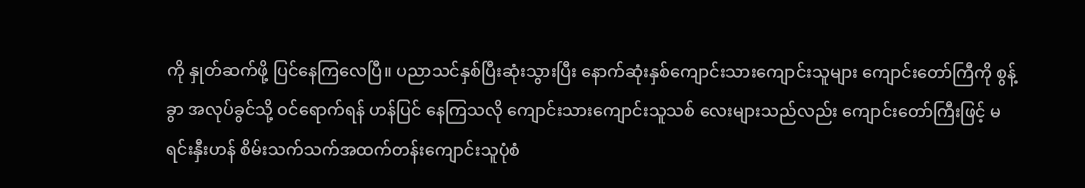ကို နှုတ်ဆက်ဖို့ ပြင်နေကြလေပြီ။ ပညာသင်နှစ်ပြီးဆုံးသွားပြီး နောက်ဆုံးနှစ်ကျောင်းသားကျောင်းသူများ ကျောင်းတော်ကြီကို စွန့်ခွာ အလုပ်ခွင်သို့ ဝင်ရောက်ရန် ဟန်ပြင် နေကြသလို ကျောင်းသားကျောင်းသူသစ် လေးများသည်လည်း ကျောင်းတော်ကြီးဖြင့် မရင်းနှီးဟန် စိမ်းသက်သက်အထက်တန်းကျောင်းသူပုံစံ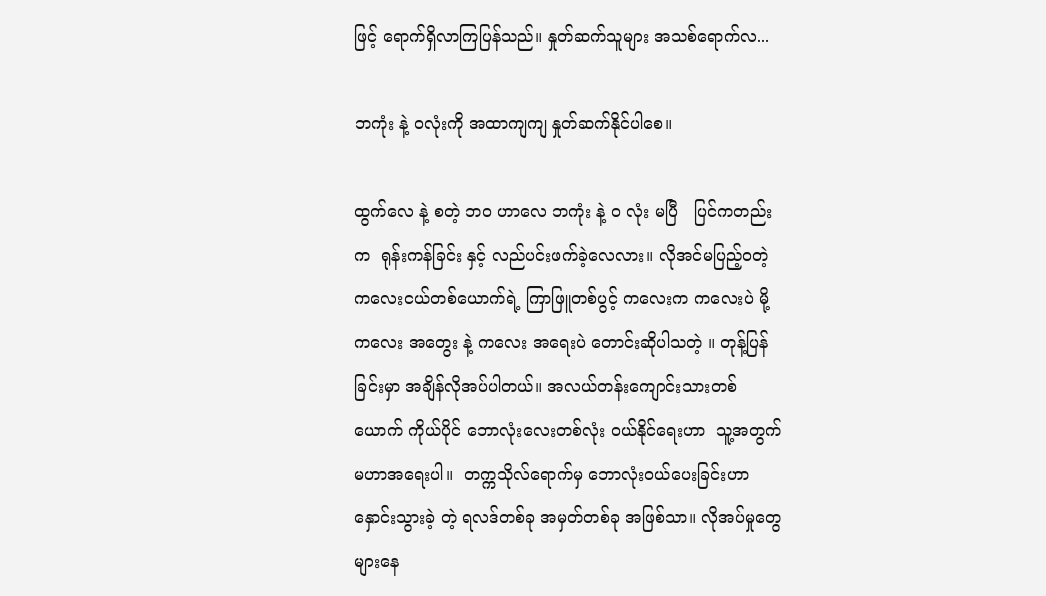ဖြင့် ရောက်ရှိလာကြပြန်သည်။ နှုတ်ဆက်သူများ အသစ်ရောက်လ...

ဘကုံး နဲ့ ဝလုံးကို အထာကျကျ နှုတ်ဆက်နိုင်ပါစေ။

ထွက်လေ နဲ့ စတဲ့ ဘဝ ဟာလေ ဘကုံး နဲ့ ဝ လုံး မပြီ   ပြင်ကတည်းက  ရုန်းကန်ခြင်း နှင့် လည်ပင်းဖက်ခဲ့လေလား။ လိုအင်မပြည့်ဝတဲ့ ကလေးငယ်တစ်ယောက်ရဲ့ ကြာဖြူတစ်ပွင့် ကလေးက ကလေးပဲ မို့  ကလေး အတွေး နဲ့ ကလေး အရေးပဲ တောင်းဆိုပါသတဲ့ ။ တုန့်ပြန်ခြင်းမှာ အချိန်လိုအပ်ပါတယ်။ အလယ်တန်းကျောင်းသားတစ်ယောက် ကိုယ်ပိုင် ဘောလုံးလေးတစ်လုံး ဝယ်နိုင်ရေးဟာ  သူ့အတွက် မဟာအရေးပါ။  တက္ကသိုလ်ရောက်မှ ဘောလုံးဝယ်ပေးခြင်းဟာ နှောင်းသွားခဲ့ တဲ့ ရလဒ်တစ်ခု အမှတ်တစ်ခု အဖြစ်သာ။ လိုအပ်မှုတွေ များနေ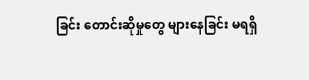ခြင်း တောင်းဆိုမှုတွေ များနေခြင်း မရရှိ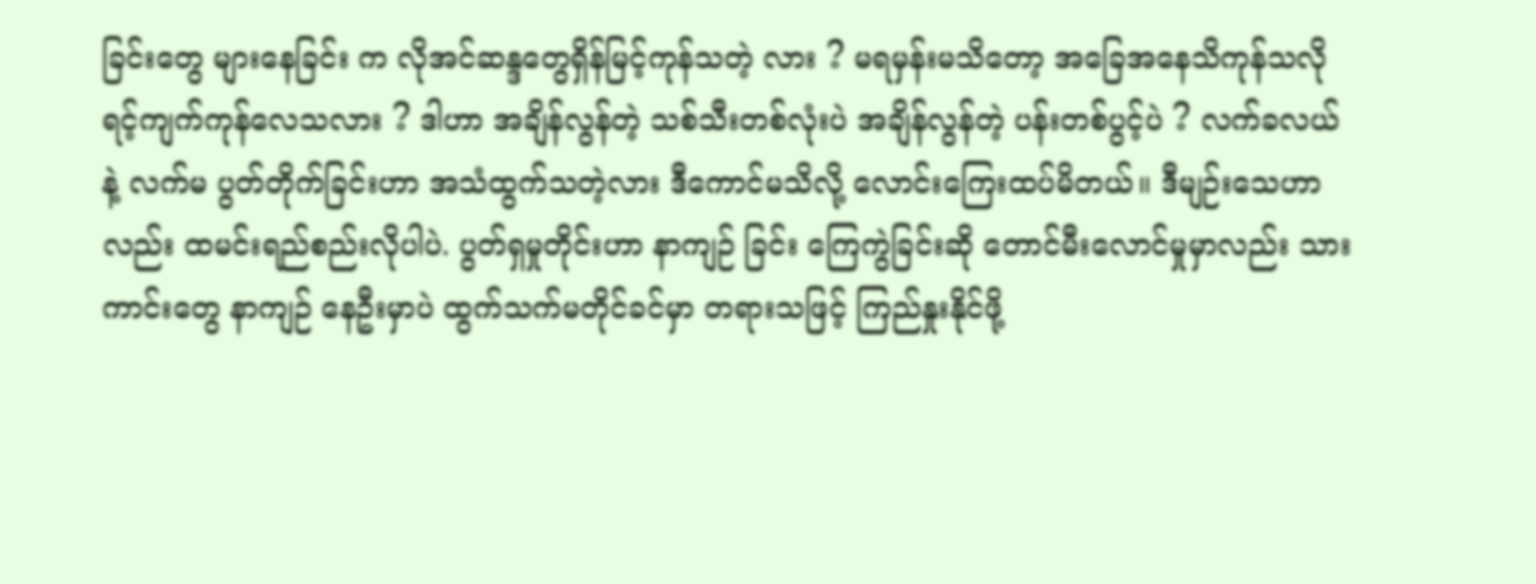ခြင်းတွေ များနေခြင်း က လိုအင်ဆန္ဒတွေရှိန်မြင့်ကုန်သတဲ့ လား ? မရမှန်းမသိတော့ အခြေအနေသိကုန်သလို ရင့်ကျက်ကုန်လေသလား ? ဒါဟာ အချိန်လွန်တဲ့ သစ်သီးတစ်လုံးပဲ အချိန်လွန်တဲ့ ပန်းတစ်ပွင့်ပဲ ? လက်ခလယ် နဲ့ လက်မ ပွတ်တိုက်ခြင်းဟာ အသံထွက်သတဲ့လား ဒီကောင်မသိလို့ လောင်းကြေးထပ်မိတယ်။ ဒီမျဉ်းသေဟာလည်း ထမင်းရည်စည်းလိုပါပဲ. ပွတ်ရှမှုတိုင်းဟာ နာကျဉ် ခြင်း ကြေကွဲခြင်းဆို တောင်မီးလောင်မှုမှာလည်း သားကာင်းတွေ နာကျဉ် နေဦးမှာပဲ ထွက်သက်မတိုင်ခင်မှာ တရားသဖြင့် ကြည်နှုးနိုင်ဖို့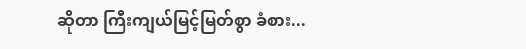ဆိုတာ ကြီးကျယ်မြင့်မြတ်စွာ ခံစား...